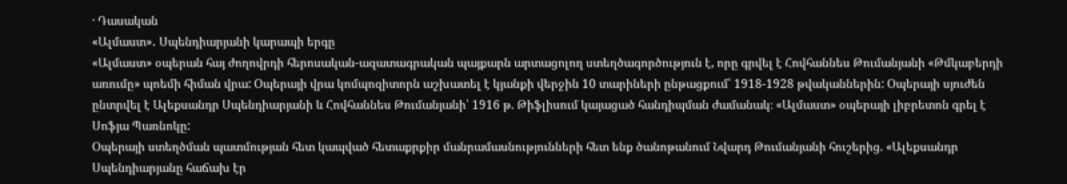· Դասական
«Ալմաստ»․ Սպենդիարյանի կարապի երգը
«Ալմաստ» օպերան հայ ժողովրդի հերոսական-ազատագրական պայքարն արտացոլող ստեղծագործություն է, որը գրվել է Հովհաննես Թումանյանի «Թմկաբերդի առումը» պոեմի հիման վրա: Օպերայի վրա կոմպոզիտորն աշխատել է կյանքի վերջին 10 տարիների ընթացքում՝ 1918-1928 թվականներին: Օպերայի սյուժեն ընտրվել է Ալեքսանդր Սպենդիարյանի և Հովհաննես Թումանյանի՝ 1916 թ. Թիֆլիսում կայացած հանդիպման ժամանակ։ «Ալմաստ» օպերայի լիբրետոն գրել է Սոֆյա Պառնոկը:
Օպերայի ստեղծման պատմության հետ կապված հետաքրքիր մանրամասնությունների հետ ենք ծանոթանում Նվարդ Թումանյանի հուշերից. «Ալեքսանդր Սպենդիարյանը հաճախ էր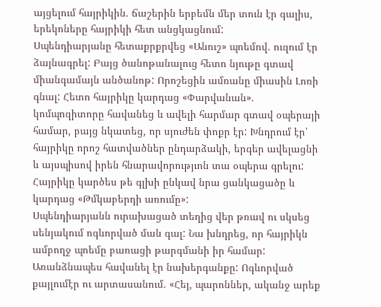այցելում հայրիկին. ճաշերին երբեմն մեր տուն էր գալիս, երեկոները հայրիկի հետ անցկացնում:
Սպենդիարյանը հետաքրքրվեց «Անուշ» պոեմով. ուզում էր ձայնագրել: Բայց ծանոթանալուց հետո նյութը գտավ միանգամայն անծանոթ: Որոշեցին ամռանը միասին Լոռի գնալ: Հետո հայրիկը կարդաց «Փարվանան». կոմպոզիտորը հավանեց և ավելի հարմար գտավ օպերայի համար, բայց նկատեց, որ սյուժեն փոքր էր: Խնդրում էր՝ հայրիկը որոշ հատվածներ ընդարձակի, երգեր ավելացնի և այսպիսով իրեն հնարավորությւոն տա օպերա գրելու: Հայրիկը կարծես թե գլխի ընկավ նրա ցանկացածը և կարդաց «Թմկաբերդի առումը»:
Սպենդիարյանն ուրախացած տեղից վեր թռավ ու սկսեց սենյակում ոգևորված ման գալ: Նա խնդրեց, որ հայրիկն ամբողջ պոեմը բառացի թարգմանի իր համար: Առանձնապես հավանել էր նախերգանքը: Ոգևորված քայլումէր ու արտասանում. «Հեյ, պարոններ, ականջ արեք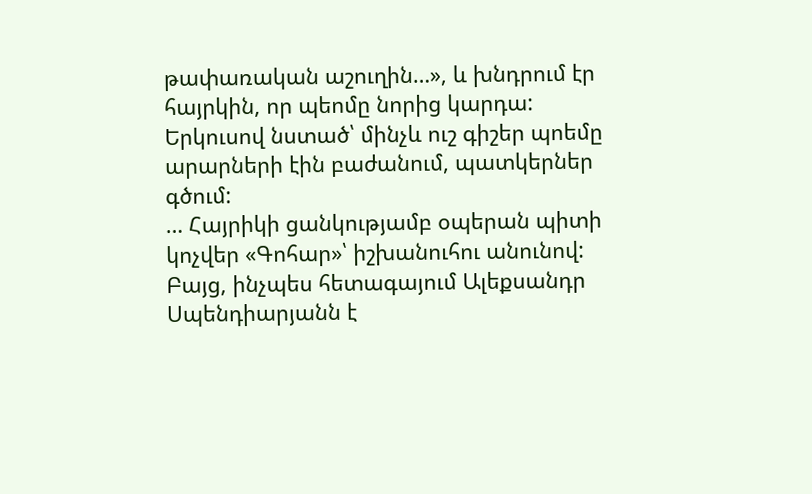թափառական աշուղին…», և խնդրում էր հայրկին, որ պեոմը նորից կարդա:
Երկուսով նստած՝ մինչև ուշ գիշեր պոեմը արարների էին բաժանում, պատկերներ գծում:
… Հայրիկի ցանկությամբ օպերան պիտի կոչվեր «Գոհար»՝ իշխանուհու անունով: Բայց, ինչպես հետագայում Ալեքսանդր Սպենդիարյանն է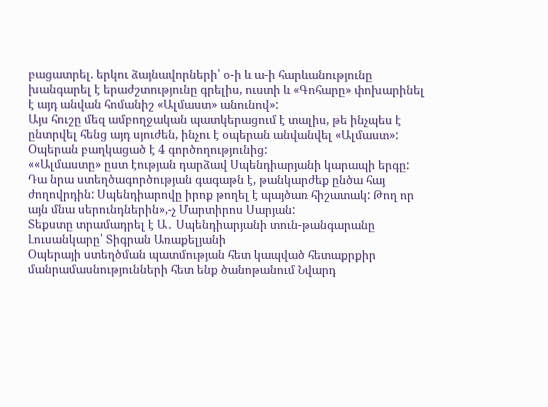բացատրել. երկու ձայնավորների՝ օ-ի և ա-ի հարևանությունը խանգարել է երաժշտությունը գրելիս, ուստի և «Գոհարը» փոխարինել է այդ անվան հոմանիշ «Ալմաստ» անունով»:
Այս հուշը մեզ ամբողջական պատկերացում է տալիս, թե ինչպես է ընտրվել հենց այդ սյուժեն, ինչու է օպերան անվանվել «Ալմաստ»: Օպերան բաղկացած է 4 գործողությունից:
««Ալմաստը» ըստ էության դարձավ Սպենդիարյանի կարապի երգը: Դա նրա ստեղծագործության գագաթն է, թանկարժեք ընծա հայ ժողովրդին: Սպենդիարովը իրոք թողել է պայծառ հիշատակ: Թող որ այն մնա սերունդներին»,-չ Մարտիրոս Սարյան:
Տեքստը տրամադրել է Ա․ Սպենդիարյանի տուն-թանգարանը
Լուսանկարը՝ Տիգրան Առաքելյանի
Օպերայի ստեղծման պատմության հետ կապված հետաքրքիր մանրամասնությունների հետ ենք ծանոթանում Նվարդ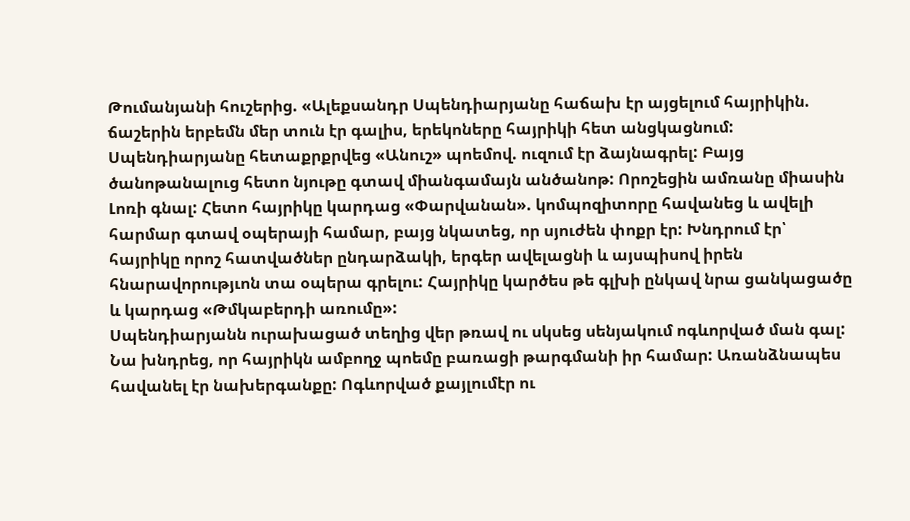Թումանյանի հուշերից. «Ալեքսանդր Սպենդիարյանը հաճախ էր այցելում հայրիկին. ճաշերին երբեմն մեր տուն էր գալիս, երեկոները հայրիկի հետ անցկացնում:
Սպենդիարյանը հետաքրքրվեց «Անուշ» պոեմով. ուզում էր ձայնագրել: Բայց ծանոթանալուց հետո նյութը գտավ միանգամայն անծանոթ: Որոշեցին ամռանը միասին Լոռի գնալ: Հետո հայրիկը կարդաց «Փարվանան». կոմպոզիտորը հավանեց և ավելի հարմար գտավ օպերայի համար, բայց նկատեց, որ սյուժեն փոքր էր: Խնդրում էր՝ հայրիկը որոշ հատվածներ ընդարձակի, երգեր ավելացնի և այսպիսով իրեն հնարավորությւոն տա օպերա գրելու: Հայրիկը կարծես թե գլխի ընկավ նրա ցանկացածը և կարդաց «Թմկաբերդի առումը»:
Սպենդիարյանն ուրախացած տեղից վեր թռավ ու սկսեց սենյակում ոգևորված ման գալ: Նա խնդրեց, որ հայրիկն ամբողջ պոեմը բառացի թարգմանի իր համար: Առանձնապես հավանել էր նախերգանքը: Ոգևորված քայլումէր ու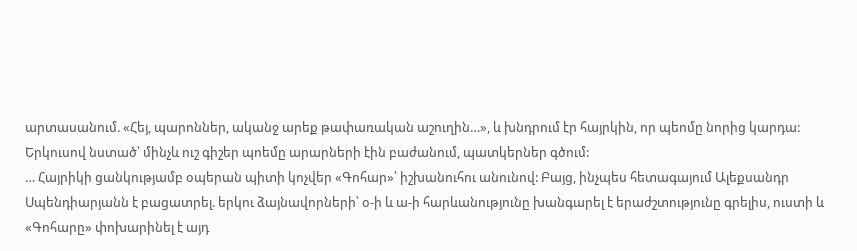արտասանում. «Հեյ, պարոններ, ականջ արեք թափառական աշուղին…», և խնդրում էր հայրկին, որ պեոմը նորից կարդա:
Երկուսով նստած՝ մինչև ուշ գիշեր պոեմը արարների էին բաժանում, պատկերներ գծում:
… Հայրիկի ցանկությամբ օպերան պիտի կոչվեր «Գոհար»՝ իշխանուհու անունով: Բայց, ինչպես հետագայում Ալեքսանդր Սպենդիարյանն է բացատրել. երկու ձայնավորների՝ օ-ի և ա-ի հարևանությունը խանգարել է երաժշտությունը գրելիս, ուստի և «Գոհարը» փոխարինել է այդ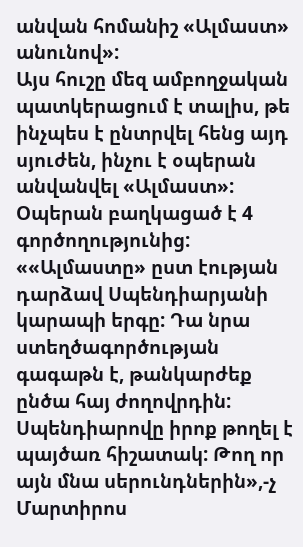անվան հոմանիշ «Ալմաստ» անունով»:
Այս հուշը մեզ ամբողջական պատկերացում է տալիս, թե ինչպես է ընտրվել հենց այդ սյուժեն, ինչու է օպերան անվանվել «Ալմաստ»: Օպերան բաղկացած է 4 գործողությունից:
««Ալմաստը» ըստ էության դարձավ Սպենդիարյանի կարապի երգը: Դա նրա ստեղծագործության գագաթն է, թանկարժեք ընծա հայ ժողովրդին: Սպենդիարովը իրոք թողել է պայծառ հիշատակ: Թող որ այն մնա սերունդներին»,-չ Մարտիրոս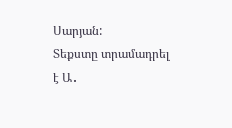Սարյան:
Տեքստը տրամադրել է Ա․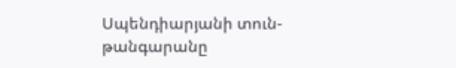Սպենդիարյանի տուն-թանգարանը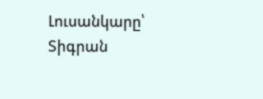Լուսանկարը՝ Տիգրան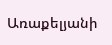Առաքելյանի